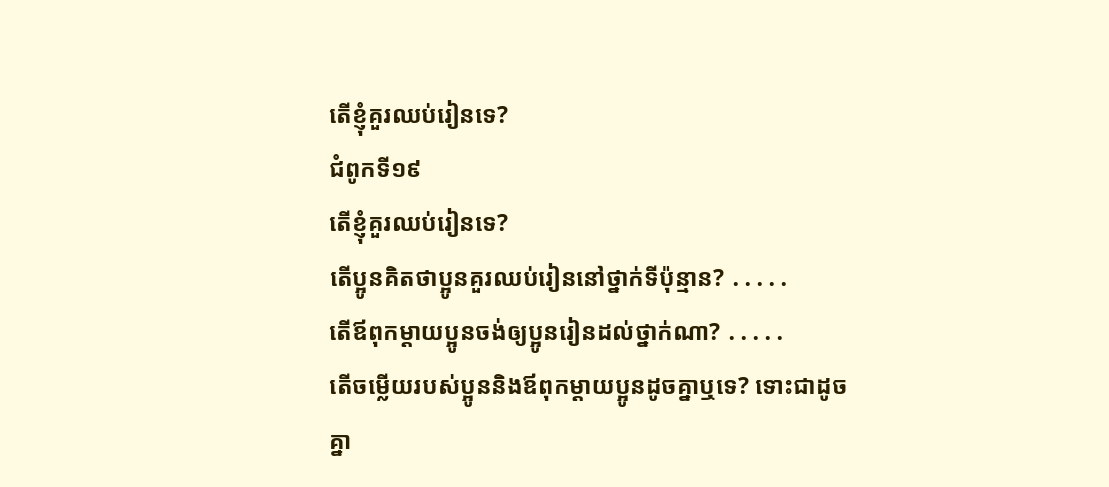តើខ្ញុំគួរឈប់រៀនទេ?
ជំពូកទី១៩
តើខ្ញុំគួរឈប់រៀនទេ?
តើប្អូនគិតថាប្អូនគួរឈប់រៀននៅថ្នាក់ទីប៉ុន្មាន? ․․․․․
តើឪពុកម្ដាយប្អូនចង់ឲ្យប្អូនរៀនដល់ថ្នាក់ណា? ․․․․․
តើចម្លើយរបស់ប្អូននិងឪពុកម្ដាយប្អូនដូចគ្នាឬទេ? ទោះជាដូចគ្នា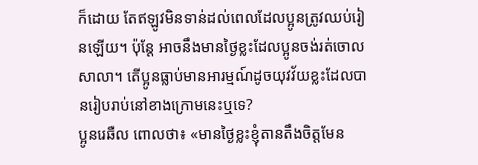ក៏ដោយ តែឥឡូវមិនទាន់ដល់ពេលដែលប្អូនត្រូវឈប់រៀនឡើយ។ ប៉ុន្តែ អាចនឹងមានថ្ងៃខ្លះដែលប្អូនចង់រត់ចោលសាលា។ តើប្អូនធ្លាប់មានអារម្មណ៍ដូចយុវវ័យខ្លះដែលបានរៀបរាប់នៅខាងក្រោមនេះឬទេ?
ប្អូនរេឆឺល ពោលថា៖ «មានថ្ងៃខ្លះខ្ញុំតានតឹងចិត្តមែន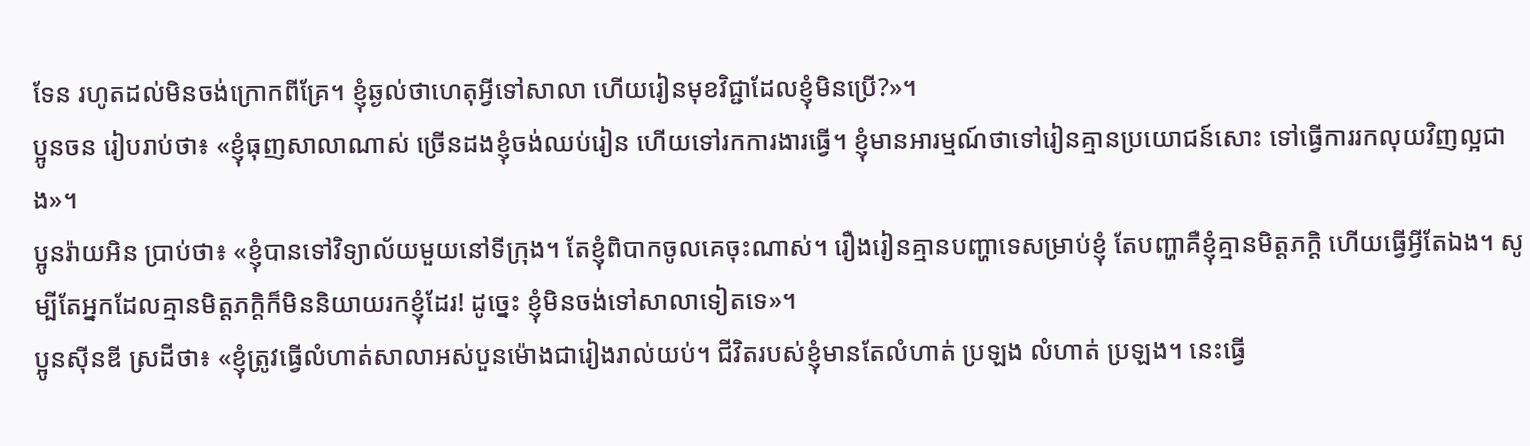ទែន រហូតដល់មិនចង់ក្រោកពីគ្រែ។ ខ្ញុំឆ្ងល់ថាហេតុអ្វីទៅសាលា ហើយរៀនមុខវិជ្ជាដែលខ្ញុំមិនប្រើ?»។
ប្អូនចន រៀបរាប់ថា៖ «ខ្ញុំធុញសាលាណាស់ ច្រើនដងខ្ញុំចង់ឈប់រៀន ហើយទៅរកការងារធ្វើ។ ខ្ញុំមានអារម្មណ៍ថាទៅរៀនគ្មានប្រយោជន៍សោះ ទៅធ្វើការរកលុយវិញល្អជាង»។
ប្អូនរ៉ាយអិន ប្រាប់ថា៖ «ខ្ញុំបានទៅវិទ្យាល័យមួយនៅទីក្រុង។ តែខ្ញុំពិបាកចូលគេចុះណាស់។ រឿងរៀនគ្មានបញ្ហាទេសម្រាប់ខ្ញុំ តែបញ្ហាគឺខ្ញុំគ្មានមិត្តភក្តិ ហើយធ្វើអ្វីតែឯង។ សូម្បីតែអ្នកដែលគ្មានមិត្តភក្តិក៏មិននិយាយរកខ្ញុំដែរ! ដូច្នេះ ខ្ញុំមិនចង់ទៅសាលាទៀតទេ»។
ប្អូនស៊ីនឌី ស្រដីថា៖ «ខ្ញុំត្រូវធ្វើលំហាត់សាលាអស់បួនម៉ោងជារៀងរាល់យប់។ ជីវិតរបស់ខ្ញុំមានតែលំហាត់ ប្រឡង លំហាត់ ប្រឡង។ នេះធ្វើ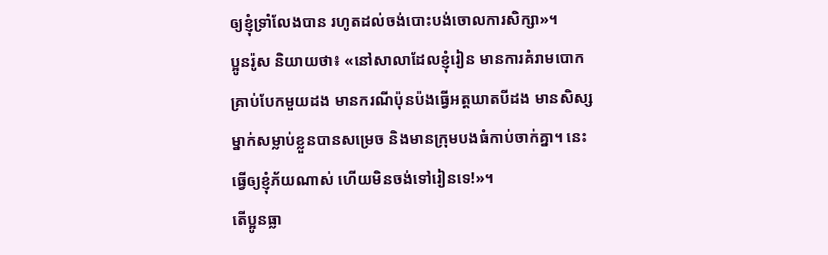ឲ្យខ្ញុំទ្រាំលែងបាន រហូតដល់ចង់បោះបង់ចោលការសិក្សា»។
ប្អូនរ៉ូស និយាយថា៖ «នៅសាលាដែលខ្ញុំរៀន មានការគំរាមបោកគ្រាប់បែកមួយដង មានករណីប៉ុនប៉ងធ្វើអត្តឃាតបីដង មានសិស្សម្នាក់សម្លាប់ខ្លួនបានសម្រេច និងមានក្រុមបងធំកាប់ចាក់គ្នា។ នេះធ្វើឲ្យខ្ញុំភ័យណាស់ ហើយមិនចង់ទៅរៀនទេ!»។
តើប្អូនធ្លា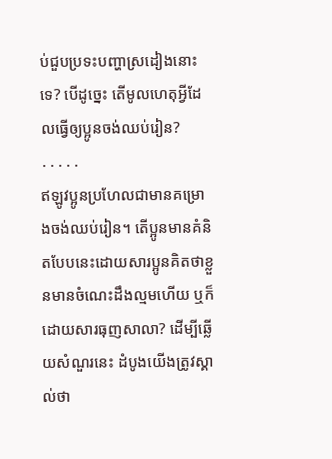ប់ជួបប្រទះបញ្ហាស្រដៀងនោះទេ? បើដូច្នេះ តើមូលហេតុអ្វីដែលធ្វើឲ្យប្អូនចង់ឈប់រៀន?
․․․․․
ឥឡូវប្អូនប្រហែលជាមានគម្រោងចង់ឈប់រៀន។ តើប្អូនមានគំនិតបែបនេះដោយសារប្អូនគិតថាខ្លួនមានចំណេះដឹងល្មមហើយ ឬក៏ដោយសារធុញសាលា? ដើម្បីឆ្លើយសំណួរនេះ ដំបូងយើងត្រូវស្គាល់ថា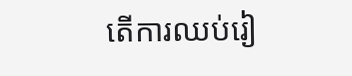តើការឈប់រៀ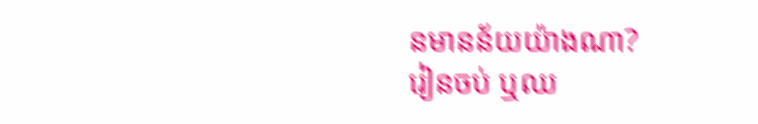នមានន័យយ៉ាងណា?
រៀនចប់ ឬឈ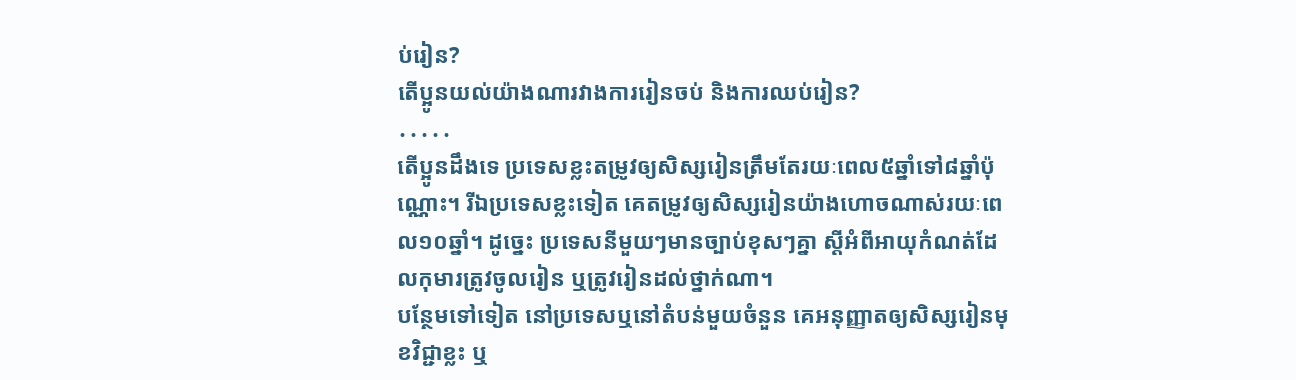ប់រៀន?
តើប្អូនយល់យ៉ាងណារវាងការរៀនចប់ និងការឈប់រៀន?
․․․․․
តើប្អូនដឹងទេ ប្រទេសខ្លះតម្រូវឲ្យសិស្សរៀនត្រឹមតែរយៈពេល៥ឆ្នាំទៅ៨ឆ្នាំប៉ុណ្ណោះ។ រីឯប្រទេសខ្លះទៀត គេតម្រូវឲ្យសិស្សរៀនយ៉ាងហោចណាស់រយៈពេល១០ឆ្នាំ។ ដូច្នេះ ប្រទេសនីមួយៗមានច្បាប់ខុសៗគ្នា ស្ដីអំពីអាយុកំណត់ដែលកុមារត្រូវចូលរៀន ឬត្រូវរៀនដល់ថ្នាក់ណា។
បន្ថែមទៅទៀត នៅប្រទេសឬនៅតំបន់មួយចំនួន គេអនុញ្ញាតឲ្យសិស្សរៀនមុខវិជ្ជាខ្លះ ឬ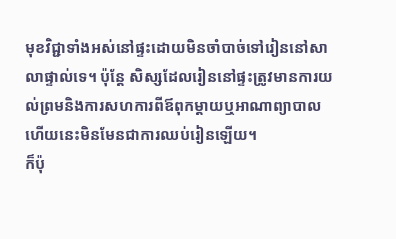មុខវិជ្ជាទាំងអស់នៅផ្ទះដោយមិនចាំបាច់ទៅរៀននៅសាលាផ្ទាល់ទេ។ ប៉ុន្តែ សិស្សដែលរៀននៅផ្ទះត្រូវមានការយល់ព្រមនិងការសហការពីឪពុកម្ដាយឬអាណាព្យាបាល ហើយនេះមិនមែនជាការឈប់រៀនឡើយ។
ក៏ប៉ុ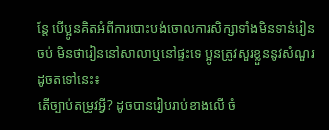ន្តែ បើប្អូនគិតអំពីការបោះបង់ចោលការសិក្សាទាំងមិនទាន់រៀនចប់ មិនថារៀននៅសាលាឬនៅផ្ទះទេ ប្អូនត្រូវសួរខ្លួននូវសំណួរដូចតទៅនេះ៖
តើច្បាប់តម្រូវអ្វី? ដូចបានរៀបរាប់ខាងលើ ចំ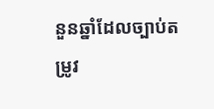នួនឆ្នាំដែលច្បាប់តម្រូវ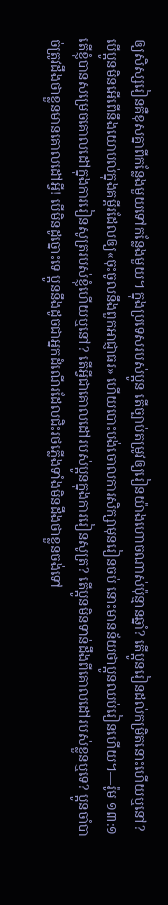ឲ្យសិស្សរៀនគឺខុសគ្នាពីកន្លែងមួយទៅកន្លែងមួយ។ ក្នុងប្រទេសរបស់ប្អូន តើច្បាប់តម្រូវឲ្យរៀនយ៉ាងហោចណាស់ប៉ុន្មានឆ្នាំ? តើប្អូនរៀនដល់កម្រិតនោះហើយឬនៅ? បើប្អូនមិនអើពើនឹងយោបល់ក្នុងគម្ពីរដែលឲ្យ«ចុះចូលនឹងពួកអាជ្ញាធរ» ហើយបោះបង់ចោលការសិក្សាមុនរៀនចប់ នោះមានន័យថាប្អូនឈប់រៀនហើយ។—រ៉ូម ១៣:១
តើខ្ញុំបានសម្រេចគោលដៅក្នុងការរៀនសូត្ររបស់ខ្ញុំហើយឬនៅ? តើអ្វីជាគោលដៅរបស់ប្អូនក្នុងការរៀនសូត្រ? តើប្អូនមិនទាន់ដឹងពីគោលដៅរបស់ខ្លួនឬទេ? ប្អូនចាំបាច់ត្រូវដឹងថាខ្លួនមានគោលដៅអ្វី! បើមិនដូច្នោះទេ ប្អូននឹងដូចជាអ្នកដំណើរដែលជិះរថភ្លើងទាំងមិនដឹងថាខ្លួនចង់ទៅ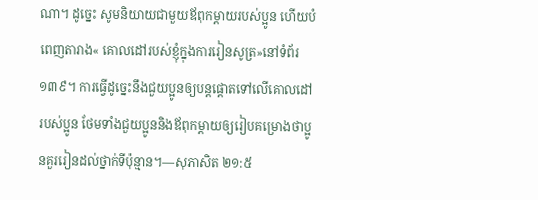ណា។ ដូច្នេះ សូមនិយាយជាមួយឪពុកម្ដាយរបស់ប្អូន ហើយបំពេញតារាង« គោលដៅរបស់ខ្ញុំក្នុងការរៀនសូត្រ»នៅទំព័រ១៣៩។ ការធ្វើដូច្នេះនឹងជួយប្អូនឲ្យបន្តផ្ដោតទៅលើគោលដៅរបស់ប្អូន ថែមទាំងជួយប្អូននិងឪពុកម្ដាយឲ្យរៀបគម្រោងថាប្អូនគួររៀនដល់ថ្នាក់ទីប៉ុន្មាន។—សុភាសិត ២១:៥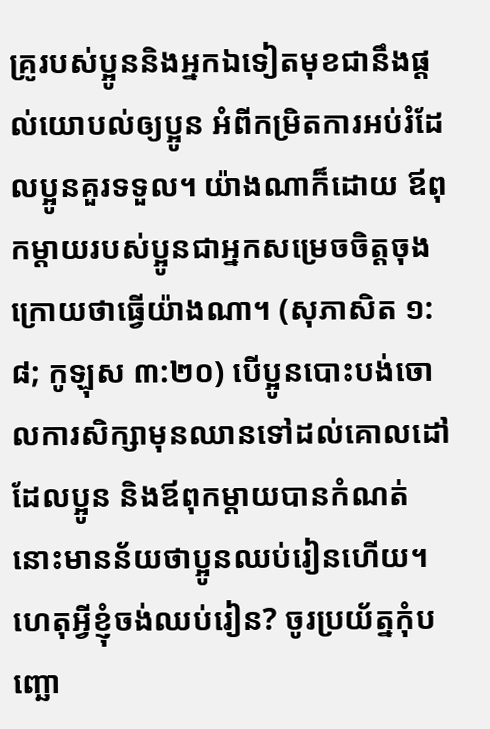គ្រូរបស់ប្អូននិងអ្នកឯទៀតមុខជានឹងផ្ដល់យោបល់ឲ្យប្អូន អំពីកម្រិតការអប់រំដែលប្អូនគួរទទួល។ យ៉ាងណាក៏ដោយ ឪពុកម្ដាយរបស់ប្អូនជាអ្នកសម្រេចចិត្តចុងក្រោយថាធ្វើយ៉ាងណា។ (សុភាសិត ១:៨; កូឡុស ៣:២០) បើប្អូនបោះបង់ចោលការសិក្សាមុនឈានទៅដល់គោលដៅដែលប្អូន និងឪពុកម្ដាយបានកំណត់ នោះមានន័យថាប្អូនឈប់រៀនហើយ។
ហេតុអ្វីខ្ញុំចង់ឈប់រៀន? ចូរប្រយ័ត្នកុំបញ្ឆោ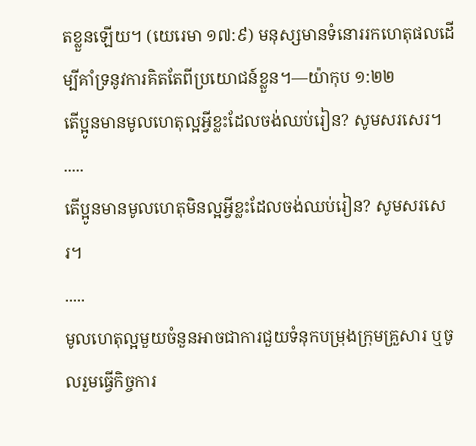តខ្លួនឡើយ។ (យេរេមា ១៧:៩) មនុស្សមានទំនោររកហេតុផលដើម្បីគាំទ្រនូវការគិតតែពីប្រយោជន៍ខ្លួន។—យ៉ាកុប ១:២២
តើប្អូនមានមូលហេតុល្អអ្វីខ្លះដែលចង់ឈប់រៀន? សូមសរសេរ។
․․․․․
តើប្អូនមានមូលហេតុមិនល្អអ្វីខ្លះដែលចង់ឈប់រៀន? សូមសរសេរ។
․․․․․
មូលហេតុល្អមួយចំនួនអាចជាការជួយទំនុកបម្រុងក្រុមគ្រួសារ ឬចូលរួមធ្វើកិច្ចការ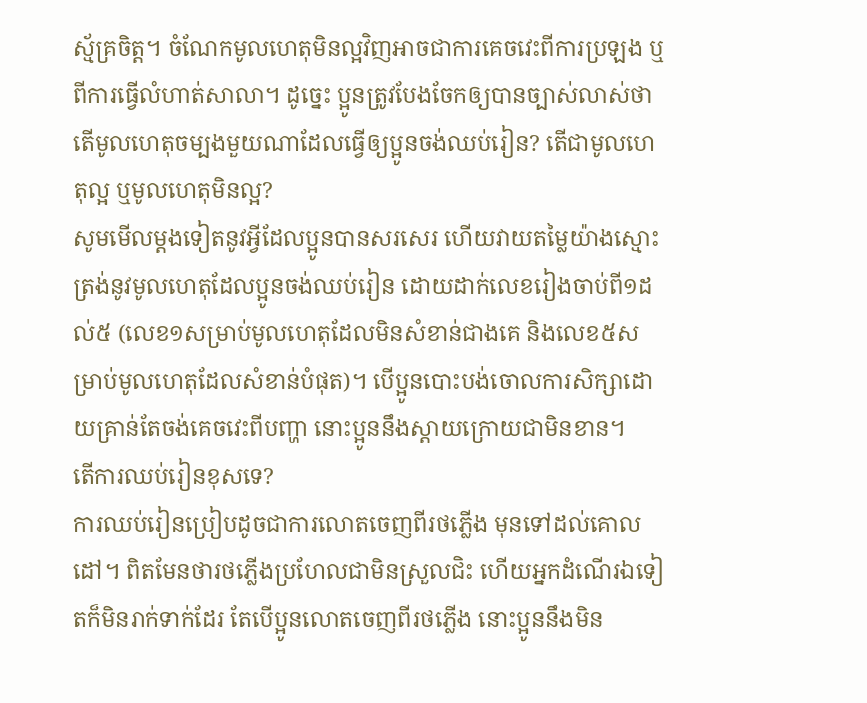ស្ម័គ្រចិត្ត។ ចំណែកមូលហេតុមិនល្អវិញអាចជាការគេចវេះពីការប្រឡង ឬពីការធ្វើលំហាត់សាលា។ ដូច្នេះ ប្អូនត្រូវបែងចែកឲ្យបានច្បាស់លាស់ថា តើមូលហេតុចម្បងមួយណាដែលធ្វើឲ្យប្អូនចង់ឈប់រៀន? តើជាមូលហេតុល្អ ឬមូលហេតុមិនល្អ?
សូមមើលម្ដងទៀតនូវអ្វីដែលប្អូនបានសរសេរ ហើយវាយតម្លៃយ៉ាងស្មោះត្រង់នូវមូលហេតុដែលប្អូនចង់ឈប់រៀន ដោយដាក់លេខរៀងចាប់ពី១ដល់៥ (លេខ១សម្រាប់មូលហេតុដែលមិនសំខាន់ជាងគេ និងលេខ៥សម្រាប់មូលហេតុដែលសំខាន់បំផុត)។ បើប្អូនបោះបង់ចោលការសិក្សាដោយគ្រាន់តែចង់គេចវេះពីបញ្ហា នោះប្អូននឹងស្ដាយក្រោយជាមិនខាន។
តើការឈប់រៀនខុសទេ?
ការឈប់រៀនប្រៀបដូចជាការលោតចេញពីរថភ្លើង មុនទៅដល់គោលដៅ។ ពិតមែនថារថភ្លើងប្រហែលជាមិនស្រួលជិះ ហើយអ្នកដំណើរឯទៀតក៏មិនរាក់ទាក់ដែរ តែបើប្អូនលោតចេញពីរថភ្លើង នោះប្អូននឹងមិន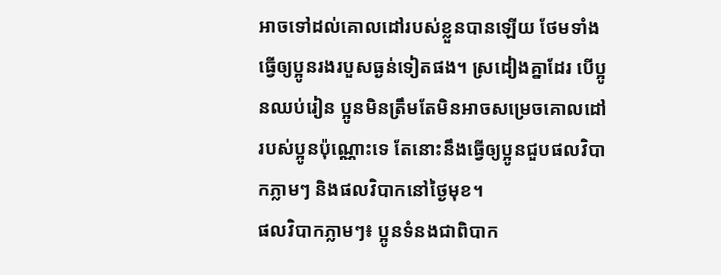អាចទៅដល់គោលដៅរបស់ខ្លួនបានឡើយ ថែមទាំងធ្វើឲ្យប្អូនរងរបួសធ្ងន់ទៀតផង។ ស្រដៀងគ្នាដែរ បើប្អូនឈប់រៀន ប្អូនមិនត្រឹមតែមិនអាចសម្រេចគោលដៅរបស់ប្អូនប៉ុណ្ណោះទេ តែនោះនឹងធ្វើឲ្យប្អូនជួបផលវិបាកភ្លាមៗ និងផលវិបាកនៅថ្ងៃមុខ។
ផលវិបាកភ្លាមៗ៖ ប្អូនទំនងជាពិបាក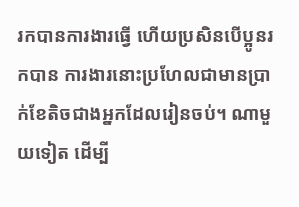រកបានការងារធ្វើ ហើយប្រសិនបើប្អូនរកបាន ការងារនោះប្រហែលជាមានប្រាក់ខែតិចជាងអ្នកដែលរៀនចប់។ ណាមួយទៀត ដើម្បី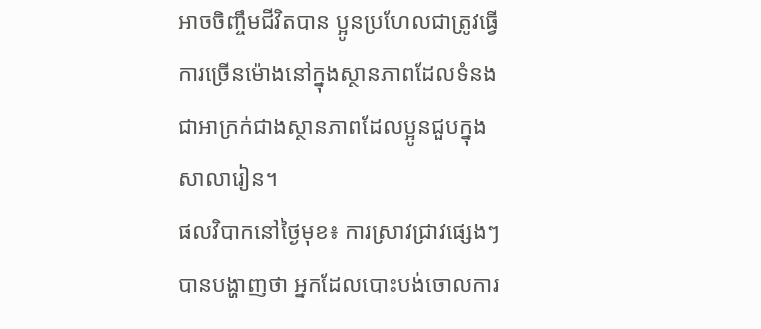អាចចិញ្ចឹមជីវិតបាន ប្អូនប្រហែលជាត្រូវធ្វើការច្រើនម៉ោងនៅក្នុងស្ថានភាពដែលទំនងជាអាក្រក់ជាងស្ថានភាពដែលប្អូនជួបក្នុងសាលារៀន។
ផលវិបាកនៅថ្ងៃមុខ៖ ការស្រាវជ្រាវផ្សេងៗបានបង្ហាញថា អ្នកដែលបោះបង់ចោលការ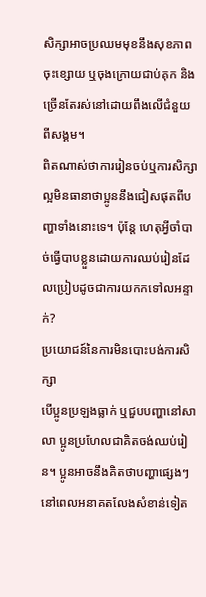សិក្សាអាចប្រឈមមុខនឹងសុខភាពចុះខ្សោយ ឬចុងក្រោយជាប់គុក និងច្រើនតែរស់នៅដោយពឹងលើជំនួយពីសង្គម។
ពិតណាស់ថាការរៀនចប់ឬការសិក្សាល្អមិនធានាថាប្អូននឹងជៀសផុតពីបញ្ហាទាំងនោះទេ។ ប៉ុន្តែ ហេតុអ្វីចាំបាច់ធ្វើបាបខ្លួនដោយការឈប់រៀនដែលប្រៀបដូចជាការយកកទៅលអន្ទាក់?
ប្រយោជន៍នៃការមិនបោះបង់ការសិក្សា
បើប្អូនប្រឡងធ្លាក់ ឬជួបបញ្ហានៅសាលា ប្អូនប្រហែលជាគិតចង់ឈប់រៀន។ ប្អូនអាចនឹងគិតថាបញ្ហាផ្សេងៗនៅពេលអនាគតលែងសំខាន់ទៀត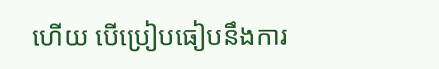ហើយ បើប្រៀបធៀបនឹងការ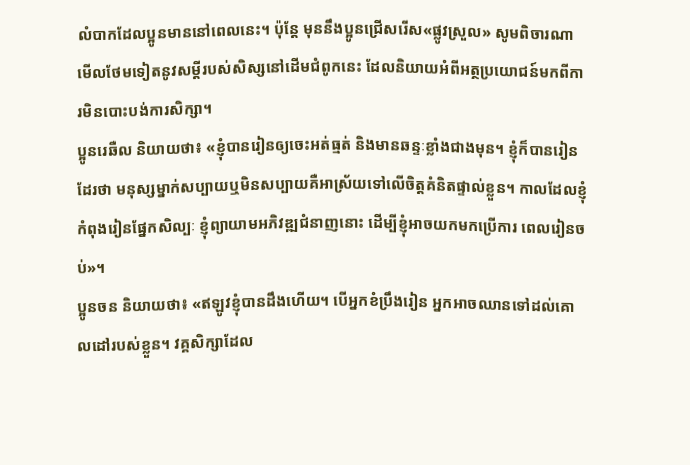លំបាកដែលប្អូនមាននៅពេលនេះ។ ប៉ុន្តែ មុននឹងប្អូនជ្រើសរើស«ផ្លូវស្រួល» សូមពិចារណាមើលថែមទៀតនូវសម្ដីរបស់សិស្សនៅដើមជំពូកនេះ ដែលនិយាយអំពីអត្ថប្រយោជន៍មកពីការមិនបោះបង់ការសិក្សា។
ប្អូនរេឆឺល និយាយថា៖ «ខ្ញុំបានរៀនឲ្យចេះអត់ធ្មត់ និងមានឆន្ទៈខ្លាំងជាងមុន។ ខ្ញុំក៏បានរៀនដែរថា មនុស្សម្នាក់សប្បាយឬមិនសប្បាយគឺអាស្រ័យទៅលើចិត្តគំនិតផ្ទាល់ខ្លួន។ កាលដែលខ្ញុំកំពុងរៀនផ្នែកសិល្បៈ ខ្ញុំព្យាយាមអភិវឌ្ឍជំនាញនោះ ដើម្បីខ្ញុំអាចយកមកប្រើការ ពេលរៀនចប់»។
ប្អូនចន និយាយថា៖ «ឥឡូវខ្ញុំបានដឹងហើយ។ បើអ្នកខំប្រឹងរៀន អ្នកអាចឈានទៅដល់គោលដៅរបស់ខ្លួន។ វគ្គសិក្សាដែល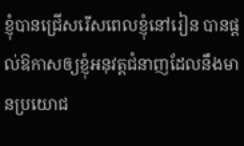ខ្ញុំបានជ្រើសរើសពេលខ្ញុំនៅរៀន បានផ្ដល់ឱកាសឲ្យខ្ញុំអនុវត្តជំនាញដែលនឹងមានប្រយោជ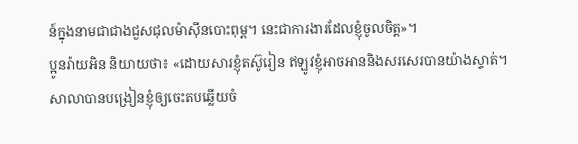ន៍ក្នុងនាមជាជាងជួសជុលម៉ាស៊ីនបោះពុម្ព។ នេះជាការងារដែលខ្ញុំចូលចិត្ត»។
ប្អូនរ៉ាយអិន និយាយថា៖ «ដោយសារខ្ញុំតស៊ូរៀន ឥឡូវខ្ញុំអាចអាននិងសរសេរបានយ៉ាងស្ទាត់។ សាលាបានបង្រៀនខ្ញុំឲ្យចេះតបឆ្លើយចំ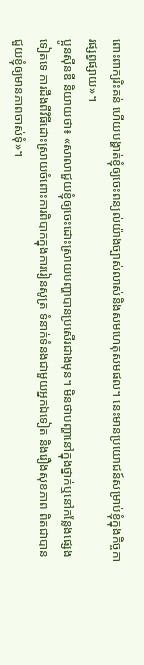ពោះពាក្យរិះគន់ ហើយបង្ហាត់ខ្ញុំឲ្យចេះពន្យល់យ៉ាងច្បាស់លាស់និងសមហេតុសមផល។ នេះមានប្រយោជន៍សម្រាប់ខ្ញុំក្នុងកិច្ចការផ្សព្វផ្សាយ»។
ប្អូនស៊ីនឌី និយាយថា៖ «សាលាជួយខ្ញុំឲ្យចេះដោះស្រាយបញ្ហាបានប្រសើរជាងមុន។ មិនថាបញ្ហានៅក្នុងថ្នាក់ឬនៅកន្លែងផ្សេងទៀតទេ ការដឹងពីវិធីដោះស្រាយចំពោះការពិបាកក្នុងការរៀនសូត្រ ទំនាក់ទំនងជាមួយអ្នកឯទៀត និងរឿងសុខភាព ពិតជាបានជួយខ្ញុំឲ្យមានភាពចាស់ទុំ»។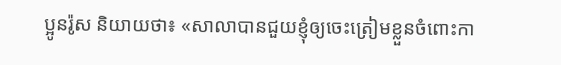ប្អូនរ៉ូស និយាយថា៖ «សាលាបានជួយខ្ញុំឲ្យចេះត្រៀមខ្លួនចំពោះកា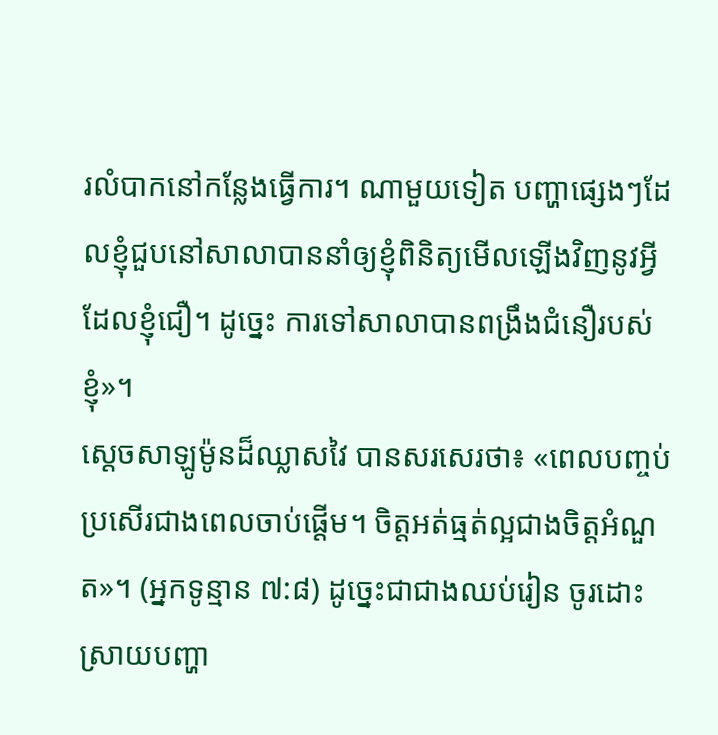រលំបាកនៅកន្លែងធ្វើការ។ ណាមួយទៀត បញ្ហាផ្សេងៗដែលខ្ញុំជួបនៅសាលាបាននាំឲ្យខ្ញុំពិនិត្យមើលឡើងវិញនូវអ្វីដែលខ្ញុំជឿ។ ដូច្នេះ ការទៅសាលាបានពង្រឹងជំនឿរបស់ខ្ញុំ»។
ស្ដេចសាឡូម៉ូនដ៏ឈ្លាសវៃ បានសរសេរថា៖ «ពេលបញ្ចប់ប្រសើរជាងពេលចាប់ផ្ដើម។ ចិត្តអត់ធ្មត់ល្អជាងចិត្តអំណួត»។ (អ្នកទូន្មាន ៧:៨) ដូច្នេះជាជាងឈប់រៀន ចូរដោះស្រាយបញ្ហា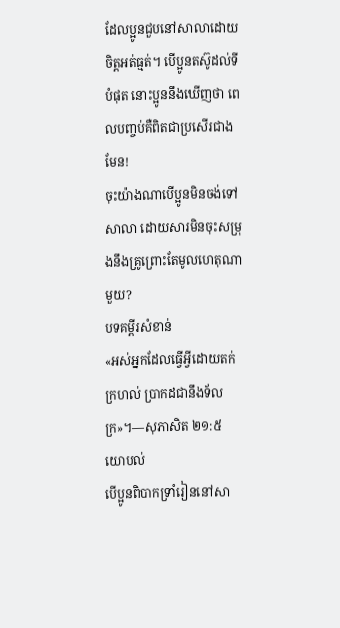ដែលប្អូនជួបនៅសាលាដោយចិត្តអត់ធ្មត់។ បើប្អូនតស៊ូដល់ទីបំផុត នោះប្អូននឹងឃើញថា ពេលបញ្ចប់គឺពិតជាប្រសើរជាងមែន!
ចុះយ៉ាងណាបើប្អូនមិនចង់ទៅសាលា ដោយសារមិនចុះសម្រុងនឹងគ្រូព្រោះតែមូលហេតុណាមួយ?
បទគម្ពីរសំខាន់
«អស់អ្នកដែលធ្វើអ្វីដោយតក់ក្រហល់ ប្រាកដជានឹងទ័លក្រ»។—សុភាសិត ២១:៥
យោបល់
បើប្អូនពិបាកទ្រាំរៀននៅសា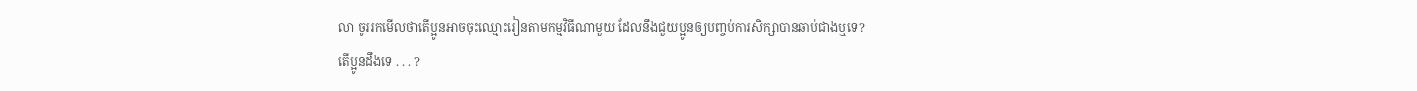លា ចូររកមើលថាតើប្អូនអាចចុះឈ្មោះរៀនតាមកម្មវិធីណាមួយ ដែលនឹងជួយប្អូនឲ្យបញ្ចប់ការសិក្សាបានឆាប់ជាងឬទេ?
តើប្អូនដឹងទេ . . . ?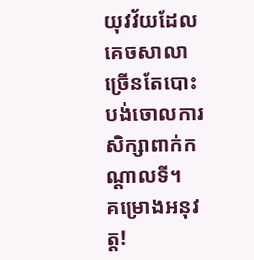យុវវ័យដែលគេចសាលា ច្រើនតែបោះបង់ចោលការសិក្សាពាក់កណ្ដាលទី។
គម្រោងអនុវត្ត!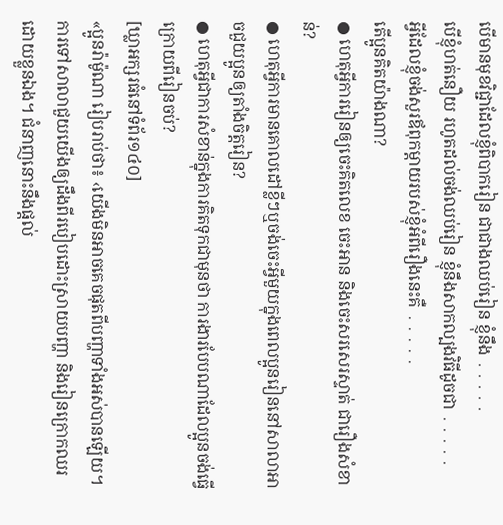បើមានមុខវិជ្ជាដែលខ្ញុំពិបាករៀន ជាជាងឈប់រៀន ខ្ញុំនឹង ․․․․․
បើខ្ញុំហត់នឿយ រហូតដល់ចង់ឈប់រៀន ខ្ញុំនឹងសាកល្បងវិធីដូចជា ․․․․․
អ្វីដែលខ្ញុំចង់សួរឪពុកម្ដាយរបស់ខ្ញុំអំពីរឿងនេះគឺ ․․․․․
តើប្អូនគិតយ៉ាងណា?
● ហេតុអ្វីការរៀនឲ្យចេះគិតលេខ ចេះអាន និងចេះសរសេរស្ទាត់ ជារឿងសំខាន់?
● ហេតុអ្វីការមានគោលដៅខ្លីៗឬចង់ចេះអ្វីមួយក្នុងពេលប្អូនរៀននៅសាលាអាចជួយប្អូនឲ្យតាំងចិត្តរៀន?
● ហេតុអ្វីជាការសំខាន់ក្នុងការគិតទុកជាមុនថា ការងារបែបណាដែលប្អូនចង់ធ្វើក្រោយពីរៀនចប់?
[ឃ្លាអក្សរធំនៅទំព័រ១៤០]
«ប្អូនរ៉ាម៉ូណា រៀបរាប់ថា៖ ‹យើងមិនអាចគេចផុតពីបញ្ហាទាំងអស់បានឡើយ។ ការទៅសាលាជួយយើងឲ្យដឹងពីរបៀបដោះស្រាយបញ្ហា និងរៀនក្រោកឈរដោយខ្លួនឯង។ ជំនាញនោះនឹងផ្ដល់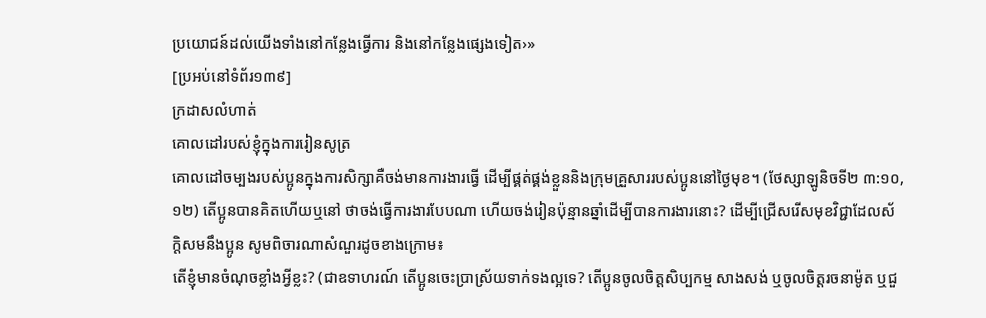ប្រយោជន៍ដល់យើងទាំងនៅកន្លែងធ្វើការ និងនៅកន្លែងផ្សេងទៀត›»
[ប្រអប់នៅទំព័រ១៣៩]
ក្រដាសលំហាត់
គោលដៅរបស់ខ្ញុំក្នុងការរៀនសូត្រ
គោលដៅចម្បងរបស់ប្អូនក្នុងការសិក្សាគឺចង់មានការងារធ្វើ ដើម្បីផ្គត់ផ្គង់ខ្លួននិងក្រុមគ្រួសាររបស់ប្អូននៅថ្ងៃមុខ។ (ថែស្សាឡូនិចទី២ ៣:១០, ១២) តើប្អូនបានគិតហើយឬនៅ ថាចង់ធ្វើការងារបែបណា ហើយចង់រៀនប៉ុន្មានឆ្នាំដើម្បីបានការងារនោះ? ដើម្បីជ្រើសរើសមុខវិជ្ជាដែលស័ក្តិសមនឹងប្អូន សូមពិចារណាសំណួរដូចខាងក្រោម៖
តើខ្ញុំមានចំណុចខ្លាំងអ្វីខ្លះ? (ជាឧទាហរណ៍ តើប្អូនចេះប្រាស្រ័យទាក់ទងល្អទេ? តើប្អូនចូលចិត្តសិប្បកម្ម សាងសង់ ឬចូលចិត្តរចនាម៉ូត ឬជួ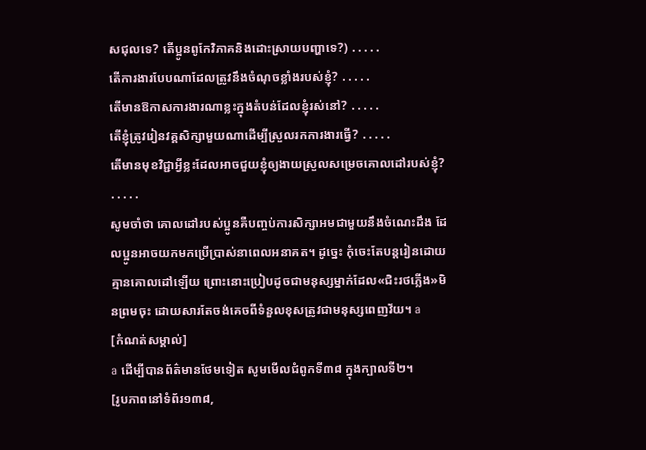សជុលទេ? តើប្អូនពូកែវិភាគនិងដោះស្រាយបញ្ហាទេ?) ․․․․․
តើការងារបែបណាដែលត្រូវនឹងចំណុចខ្លាំងរបស់ខ្ញុំ? ․․․․․
តើមានឱកាសការងារណាខ្លះក្នុងតំបន់ដែលខ្ញុំរស់នៅ? ․․․․․
តើខ្ញុំត្រូវរៀនវគ្គសិក្សាមួយណាដើម្បីស្រួលរកការងារធ្វើ? ․․․․․
តើមានមុខវិជ្ជាអ្វីខ្លះដែលអាចជួយខ្ញុំឲ្យងាយស្រួលសម្រេចគោលដៅរបស់ខ្ញុំ? ․․․․․
សូមចាំថា គោលដៅរបស់ប្អូនគឺបញ្ចប់ការសិក្សាអមជាមួយនឹងចំណេះដឹង ដែលប្អូនអាចយកមកប្រើប្រាស់នាពេលអនាគត។ ដូច្នេះ កុំចេះតែបន្តរៀនដោយគ្មានគោលដៅឡើយ ព្រោះនោះប្រៀបដូចជាមនុស្សម្នាក់ដែល«ជិះរថភ្លើង»មិនព្រមចុះ ដោយសារតែចង់គេចពីទំនួលខុសត្រូវជាមនុស្សពេញវ័យ។ a
[កំណត់សម្គាល់]
a ដើម្បីបានព័ត៌មានថែមទៀត សូមមើលជំពូកទី៣៨ ក្នុងក្បាលទី២។
[រូបភាពនៅទំព័រ១៣៨,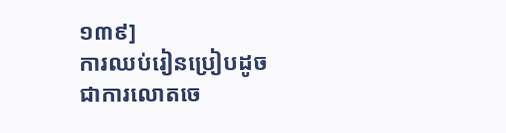១៣៩]
ការឈប់រៀនប្រៀបដូចជាការលោតចេ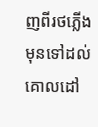ញពីរថភ្លើង មុនទៅដល់គោលដៅ